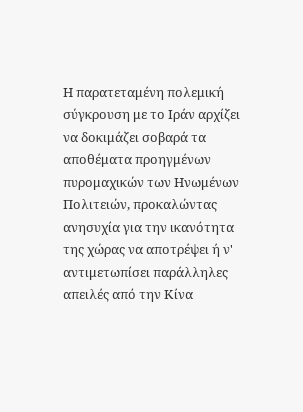Η παρατεταμένη πολεμική σύγκρουση με το Ιράν αρχίζει να δοκιμάζει σοβαρά τα αποθέματα προηγμένων πυρομαχικών των Ηνωμένων Πολιτειών, προκαλώντας ανησυχία για την ικανότητα της χώρας να αποτρέψει ή ν' αντιμετωπίσει παράλληλες απειλές από την Κίνα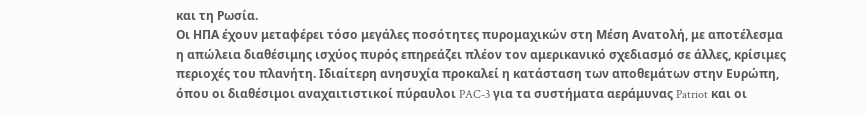και τη Ρωσία.
Οι ΗΠΑ έχουν μεταφέρει τόσο μεγάλες ποσότητες πυρομαχικών στη Μέση Ανατολή, με αποτέλεσμα η απώλεια διαθέσιμης ισχύος πυρός επηρεάζει πλέον τον αμερικανικό σχεδιασμό σε άλλες, κρίσιμες περιοχές του πλανήτη. Ιδιαίτερη ανησυχία προκαλεί η κατάσταση των αποθεμάτων στην Ευρώπη, όπου οι διαθέσιμοι αναχαιτιστικοί πύραυλοι PAC-3 για τα συστήματα αεράμυνας Patriot και οι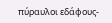πύραυλοι εδάφους-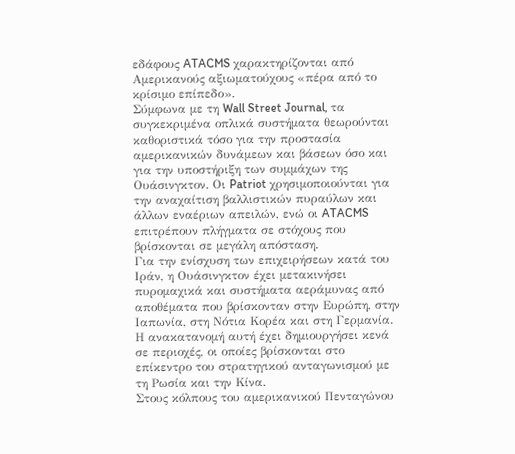εδάφους ATACMS χαρακτηρίζονται από Αμερικανούς αξιωματούχους «πέρα από το κρίσιμο επίπεδο».
Σύμφωνα με τη Wall Street Journal, τα συγκεκριμένα οπλικά συστήματα θεωρούνται καθοριστικά τόσο για την προστασία αμερικανικών δυνάμεων και βάσεων όσο και για την υποστήριξη των συμμάχων της Ουάσινγκτον. Οι Patriot χρησιμοποιούνται για την αναχαίτιση βαλλιστικών πυραύλων και άλλων εναέριων απειλών, ενώ οι ATACMS επιτρέπουν πλήγματα σε στόχους που βρίσκονται σε μεγάλη απόσταση.
Για την ενίσχυση των επιχειρήσεων κατά του Ιράν, η Ουάσινγκτον έχει μετακινήσει πυρομαχικά και συστήματα αεράμυνας από αποθέματα που βρίσκονταν στην Ευρώπη, στην Ιαπωνία, στη Νότια Κορέα και στη Γερμανία. Η ανακατανομή αυτή έχει δημιουργήσει κενά σε περιοχές, οι οποίες βρίσκονται στο επίκεντρο του στρατηγικού ανταγωνισμού με τη Ρωσία και την Κίνα.
Στους κόλπους του αμερικανικού Πενταγώνου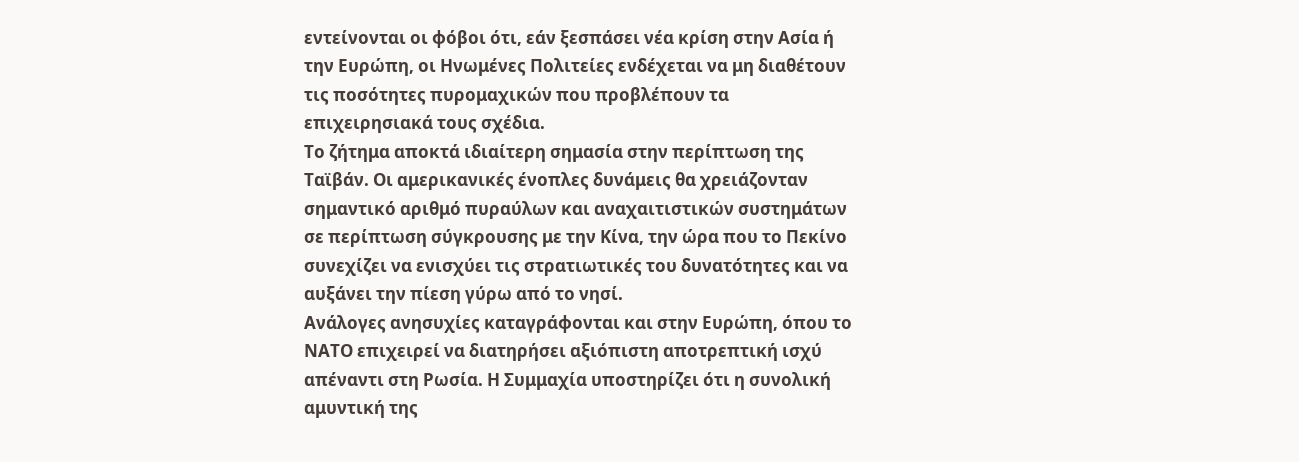εντείνονται οι φόβοι ότι, εάν ξεσπάσει νέα κρίση στην Ασία ή την Ευρώπη, οι Ηνωμένες Πολιτείες ενδέχεται να μη διαθέτουν τις ποσότητες πυρομαχικών που προβλέπουν τα επιχειρησιακά τους σχέδια.
Το ζήτημα αποκτά ιδιαίτερη σημασία στην περίπτωση της Ταϊβάν. Οι αμερικανικές ένοπλες δυνάμεις θα χρειάζονταν σημαντικό αριθμό πυραύλων και αναχαιτιστικών συστημάτων σε περίπτωση σύγκρουσης με την Κίνα, την ώρα που το Πεκίνο συνεχίζει να ενισχύει τις στρατιωτικές του δυνατότητες και να αυξάνει την πίεση γύρω από το νησί.
Ανάλογες ανησυχίες καταγράφονται και στην Ευρώπη, όπου το ΝΑΤΟ επιχειρεί να διατηρήσει αξιόπιστη αποτρεπτική ισχύ απέναντι στη Ρωσία. Η Συμμαχία υποστηρίζει ότι η συνολική αμυντική της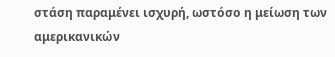στάση παραμένει ισχυρή, ωστόσο η μείωση των αμερικανικών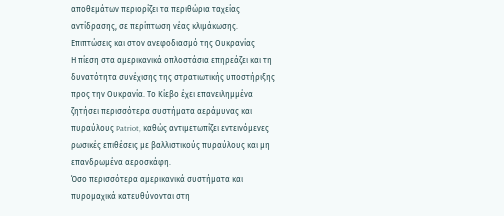αποθεμάτων περιορίζει τα περιθώρια ταχείας αντίδρασης, σε περίπτωση νέας κλιμάκωσης.
Επιπτώσεις και στον ανεφοδιασμό της Ουκρανίας
Η πίεση στα αμερικανικά οπλοστάσια επηρεάζει και τη δυνατότητα συνέχισης της στρατιωτικής υποστήριξης προς την Ουκρανία. Το Κίεβο έχει επανειλημμένα ζητήσει περισσότερα συστήματα αεράμυνας και πυραύλους Patriot, καθώς αντιμετωπίζει εντεινόμενες ρωσικές επιθέσεις με βαλλιστικούς πυραύλους και μη επανδρωμένα αεροσκάφη.
Όσο περισσότερα αμερικανικά συστήματα και πυρομαχικά κατευθύνονται στη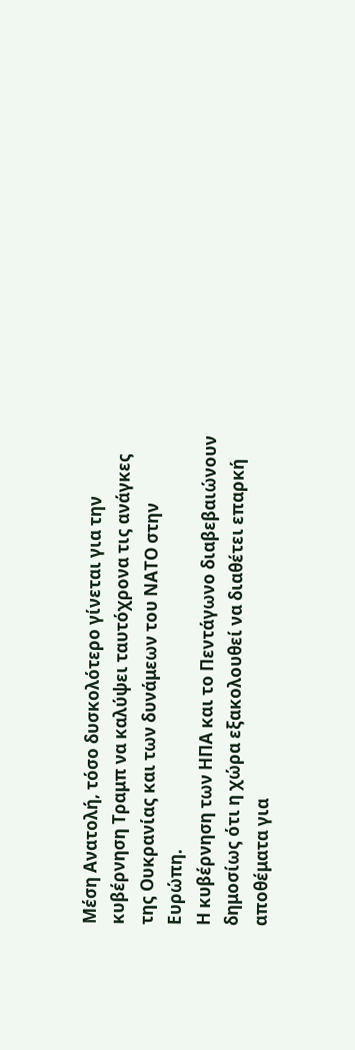Μέση Ανατολή, τόσο δυσκολότερο γίνεται για την κυβέρνηση Τραμπ να καλύψει ταυτόχρονα τις ανάγκες της Ουκρανίας και των δυνάμεων του ΝΑΤΟ στην Ευρώπη.
Η κυβέρνηση των ΗΠΑ και το Πεντάγωνο διαβεβαιώνουν δημοσίως ότι η χώρα εξακολουθεί να διαθέτει επαρκή αποθέματα για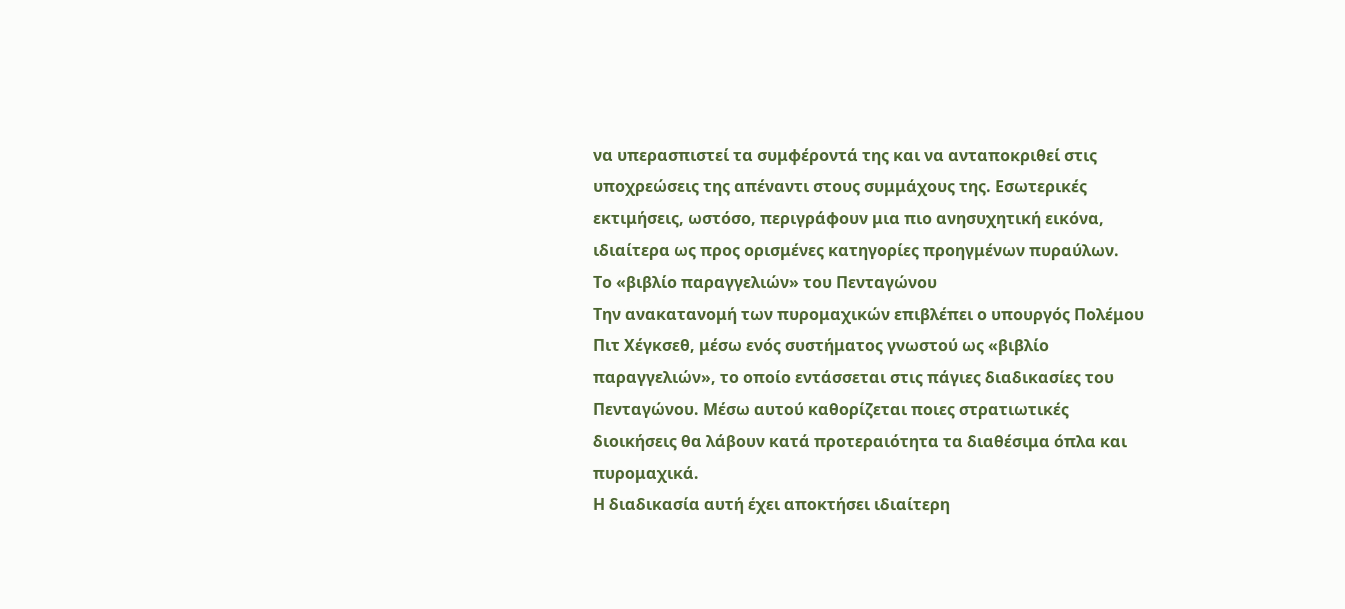να υπερασπιστεί τα συμφέροντά της και να ανταποκριθεί στις υποχρεώσεις της απέναντι στους συμμάχους της. Εσωτερικές εκτιμήσεις, ωστόσο, περιγράφουν μια πιο ανησυχητική εικόνα, ιδιαίτερα ως προς ορισμένες κατηγορίες προηγμένων πυραύλων.
Το «βιβλίο παραγγελιών» του Πενταγώνου
Την ανακατανομή των πυρομαχικών επιβλέπει ο υπουργός Πολέμου Πιτ Χέγκσεθ, μέσω ενός συστήματος γνωστού ως «βιβλίο παραγγελιών», το οποίο εντάσσεται στις πάγιες διαδικασίες του Πενταγώνου. Μέσω αυτού καθορίζεται ποιες στρατιωτικές διοικήσεις θα λάβουν κατά προτεραιότητα τα διαθέσιμα όπλα και πυρομαχικά.
Η διαδικασία αυτή έχει αποκτήσει ιδιαίτερη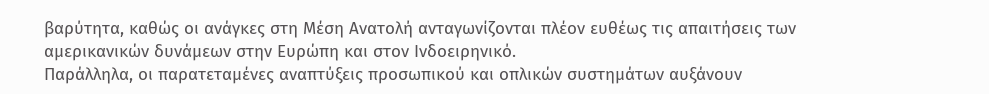βαρύτητα, καθώς οι ανάγκες στη Μέση Ανατολή ανταγωνίζονται πλέον ευθέως τις απαιτήσεις των αμερικανικών δυνάμεων στην Ευρώπη και στον Ινδοειρηνικό.
Παράλληλα, οι παρατεταμένες αναπτύξεις προσωπικού και οπλικών συστημάτων αυξάνουν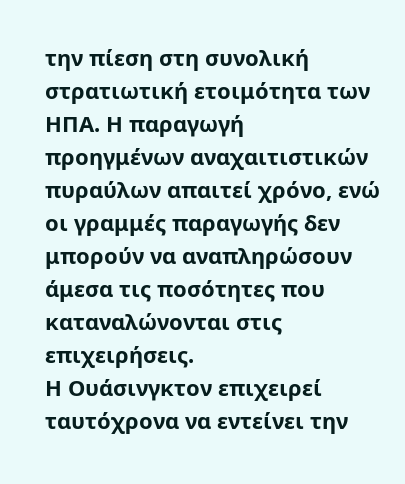την πίεση στη συνολική στρατιωτική ετοιμότητα των ΗΠΑ. Η παραγωγή προηγμένων αναχαιτιστικών πυραύλων απαιτεί χρόνο, ενώ οι γραμμές παραγωγής δεν μπορούν να αναπληρώσουν άμεσα τις ποσότητες που καταναλώνονται στις επιχειρήσεις.
Η Ουάσινγκτον επιχειρεί ταυτόχρονα να εντείνει την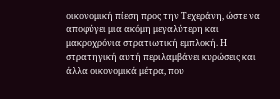οικονομική πίεση προς την Τεχεράνη, ώστε να αποφύγει μια ακόμη μεγαλύτερη και μακροχρόνια στρατιωτική εμπλοκή. Η στρατηγική αυτή περιλαμβάνει κυρώσεις και άλλα οικονομικά μέτρα, που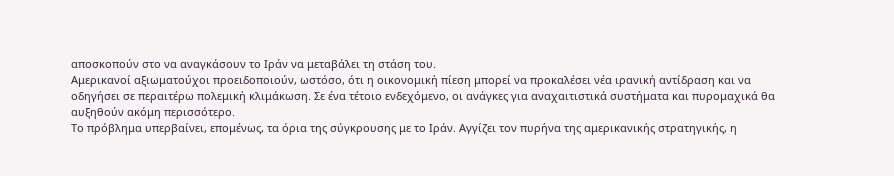αποσκοπούν στο να αναγκάσουν το Ιράν να μεταβάλει τη στάση του.
Αμερικανοί αξιωματούχοι προειδοποιούν, ωστόσο, ότι η οικονομική πίεση μπορεί να προκαλέσει νέα ιρανική αντίδραση και να οδηγήσει σε περαιτέρω πολεμική κλιμάκωση. Σε ένα τέτοιο ενδεχόμενο, οι ανάγκες για αναχαιτιστικά συστήματα και πυρομαχικά θα αυξηθούν ακόμη περισσότερο.
Το πρόβλημα υπερβαίνει, επομένως, τα όρια της σύγκρουσης με το Ιράν. Αγγίζει τον πυρήνα της αμερικανικής στρατηγικής, η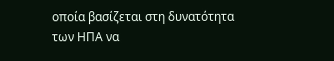οποία βασίζεται στη δυνατότητα των ΗΠΑ να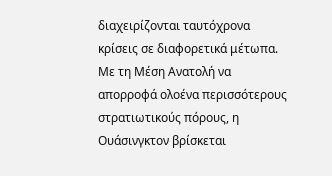διαχειρίζονται ταυτόχρονα κρίσεις σε διαφορετικά μέτωπα.
Με τη Μέση Ανατολή να απορροφά ολοένα περισσότερους στρατιωτικούς πόρους, η Ουάσινγκτον βρίσκεται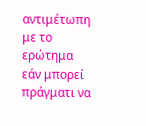αντιμέτωπη με το ερώτημα εάν μπορεί πράγματι να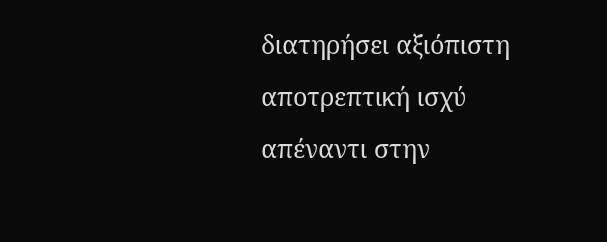διατηρήσει αξιόπιστη αποτρεπτική ισχύ απέναντι στην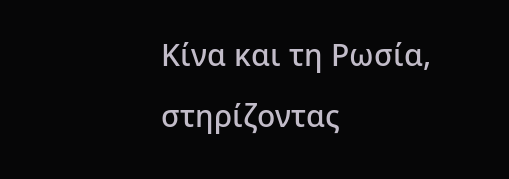Κίνα και τη Ρωσία, στηρίζοντας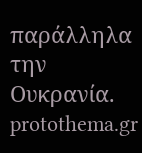παράλληλα την Ουκρανία.
protothema.gr